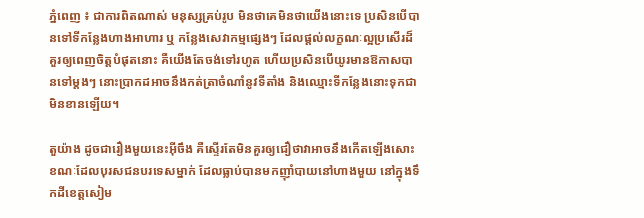ភ្នំពេញ ៖ ជាការពិតណាស់ មនុស្សគ្រប់រូប មិនថាគេមិនថាយើងនោះទេ ប្រសិនបើបានទៅទីកន្លែងហាងអាហារ ឬ កន្លែងសេវាកម្មផ្សេងៗ ដែលផ្តល់លក្ខណៈល្អប្រសើរដ៏គួរឲ្យពេញចិត្តបំផុតនោះ គឺយើងតែចង់ទៅរហូត ហើយប្រសិនបើយូរមានឱកាសបានទៅម្តងៗ នោះប្រាកដអាចនឹងកត់ត្រាចំណាំនូវទីតាំង និងឈ្មោះទីកន្លែងនោះទុកជាមិនខានឡើយ។

តួយ៉ាង ដូចជារឿងមួយនេះអុីចឹង គឺស្ទើរតែមិនគួរឲ្យជឿថាវាអាចនឹងកើតឡើងសោះ ខណៈដែលបុរសជនបរទេសម្នាក់ ដែលធ្លាប់បានមកញ៉ាំបាយនៅហាងមួយ នៅក្នុងទឹកដីខេត្តសៀម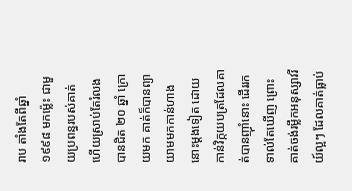រាប តាំងតែពីឆ្នាំ១៩៩៨ មកម៉្លេះ ជាមួយប្រពន្ធរបស់គាត់ ហើយស្រាប់តែរំលងបានជិត ២០ ឆ្នាំ ក្រោយមក គាត់ក៏បានព្យាយាមមកកាន់ហាងនោះម្តងទៀត ដោយកាន់វិក្កយបត្រដែលគាត់បានញ៉ាំនោះ ដើររកទាល់តែឃើញ ព្រោះគាត់ចង់រម្លឹកអនុស្សាវរីយ៍ល្អៗ ដែលគាត់ធ្លាប់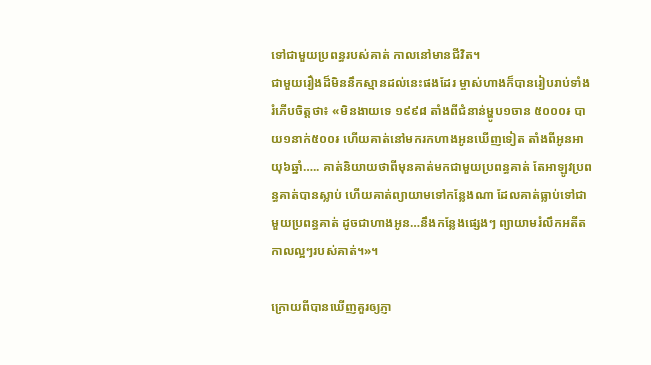ទៅជាមួយប្រពន្ធរបស់គាត់ កាលនៅមានជីវិត។
ជាមួយរឿងដ៏មិននឹកស្មានដល់នេះផងដែរ ម្ចាស់ហាងក៏បានរៀបរាប់ទាំងរំភើបចិត្តថា៖ «មិនងាយទេ ១៩៩៨ តាំងពីជំនាន់ម្ហូប១ចាន ៥០០០៛ បាយ១នាក់៥០០៛ ហើយគាត់នៅមករកហាងអូនឃើញទៀត តាំងពីអូនអាយុ៦ឆ្នាំ….. គាត់និយាយថាពីមុនគាត់មកជាមួយប្រពន្ធគាត់ តែអាឡូវប្រពន្ធគាត់បានស្លាប់ ហើយគាត់ព្យាយាមទៅកន្លែងណា ដែលគាត់ធ្លាប់ទៅជាមួយប្រពន្ធគាត់ ដូចជាហាងអូន…នឹងកន្លែងផ្សេងៗ ព្យាយាមរំលឹកអតីតកាលល្អៗរបស់គាត់។»។

ក្រោយពីបានឃើញគួរឲ្យភ្ញា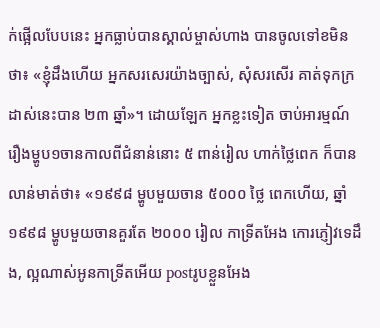ក់ផ្អើលបែបនេះ អ្នកធ្លាប់បានស្គាល់ម្ចាស់ហាង បានចូលទៅខមិនថា៖ «ខ្ញុំដឹងហើយ អ្នកសរសេរយ៉ាងច្បាស់, សំុសរសេីរ គាត់ទុកក្រដាស់នេះបាន ២៣ ឆ្នាំ»។ ដោយឡែក អ្នកខ្លះទៀត ចាប់អារម្មណ៍រឿងម្ហូប១ចានកាលពីជំនាន់នោះ ៥ ពាន់រៀល ហាក់ថ្លៃពេក ក៏បានលាន់មាត់ថា៖ «១៩៩៨ ម្ហូបមួយចាន ៥០០០ ថ្លៃ ពេកហើយ, ឆ្នាំ១៩៩៨ ម្ហូបមួយចានគួរតែ ២០០០ រៀល កាទ្រីតអែង កោរភ្ញៀវទេដឹង, ល្អណាស់អូនកាទ្រីតអើយ postរូបខ្លួនអែង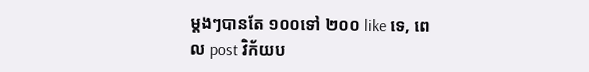ម្តងៗបានតែ ១០០ទៅ ២០០ like ទេ, ពេល post វិក័យប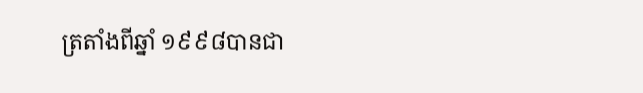ត្រតាំងពីឆ្នាំ ១៩៩៨បានជា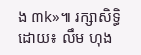ង ៣k»៕ រក្សាសិទ្ធិដោយ៖ លឹម ហុង